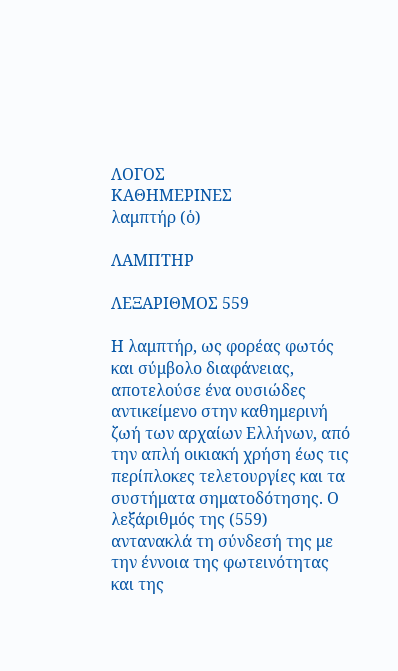ΛΟΓΟΣ
ΚΑΘΗΜΕΡΙΝΕΣ
λαμπτήρ (ὁ)

ΛΑΜΠΤΗΡ

ΛΕΞΑΡΙΘΜΟΣ 559

Η λαμπτήρ, ως φορέας φωτός και σύμβολο διαφάνειας, αποτελούσε ένα ουσιώδες αντικείμενο στην καθημερινή ζωή των αρχαίων Ελλήνων, από την απλή οικιακή χρήση έως τις περίπλοκες τελετουργίες και τα συστήματα σηματοδότησης. Ο λεξάριθμός της (559) αντανακλά τη σύνδεσή της με την έννοια της φωτεινότητας και της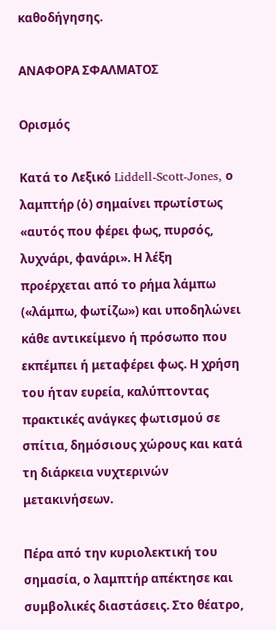καθοδήγησης.

ΑΝΑΦΟΡΑ ΣΦΑΛΜΑΤΟΣ

Ορισμός

Κατά το Λεξικό Liddell-Scott-Jones, ο λαμπτήρ (ὁ) σημαίνει πρωτίστως «αυτός που φέρει φως, πυρσός, λυχνάρι, φανάρι». Η λέξη προέρχεται από το ρήμα λάμπω («λάμπω, φωτίζω») και υποδηλώνει κάθε αντικείμενο ή πρόσωπο που εκπέμπει ή μεταφέρει φως. Η χρήση του ήταν ευρεία, καλύπτοντας πρακτικές ανάγκες φωτισμού σε σπίτια, δημόσιους χώρους και κατά τη διάρκεια νυχτερινών μετακινήσεων.

Πέρα από την κυριολεκτική του σημασία, ο λαμπτήρ απέκτησε και συμβολικές διαστάσεις. Στο θέατρο,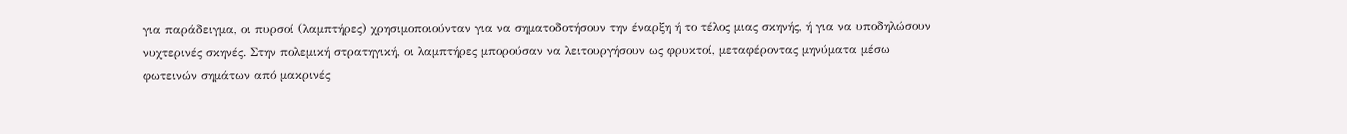για παράδειγμα, οι πυρσοί (λαμπτήρες) χρησιμοποιούνταν για να σηματοδοτήσουν την έναρξη ή το τέλος μιας σκηνής, ή για να υποδηλώσουν νυχτερινές σκηνές. Στην πολεμική στρατηγική, οι λαμπτήρες μπορούσαν να λειτουργήσουν ως φρυκτοί, μεταφέροντας μηνύματα μέσω φωτεινών σημάτων από μακρινές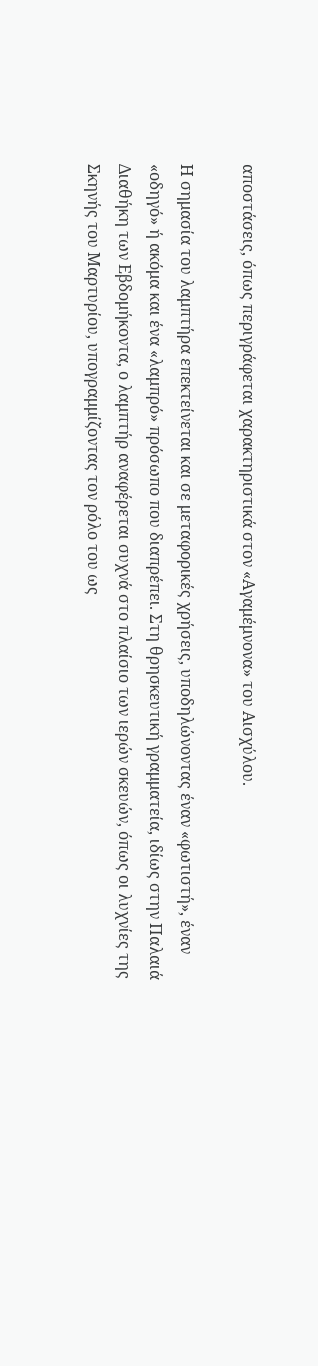αποστάσεις, όπως περιγράφεται χαρακτηριστικά στον «Αγαμέμνονα» του Αισχύλου.

Η σημασία του λαμπτήρα επεκτείνεται και σε μεταφορικές χρήσεις, υποδηλώνοντας έναν «φωτιστή», έναν «οδηγό» ή ακόμα και ένα «λαμπρό» πρόσωπο που διαπρέπει. Στη θρησκευτική γραμματεία, ιδίως στην Παλαιά Διαθήκη των Εβδομήκοντα, ο λαμπτήρ αναφέρεται συχνά στο πλαίσιο των ιερών σκευών, όπως οι λυχνίες της Σκηνής του Μαρτυρίου, υπογραμμίζοντας τον ρόλο του ως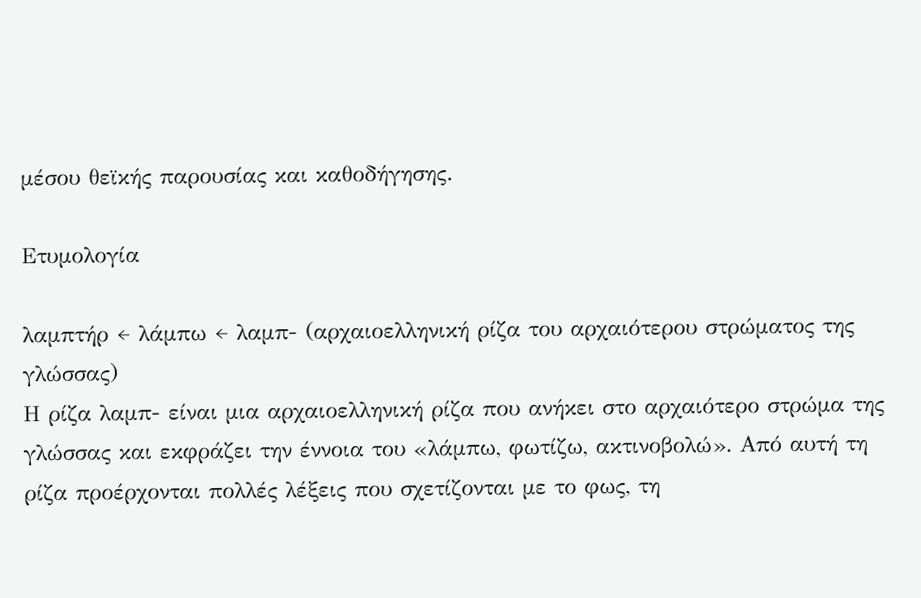μέσου θεϊκής παρουσίας και καθοδήγησης.

Ετυμολογία

λαμπτήρ ← λάμπω ← λαμπ- (αρχαιοελληνική ρίζα του αρχαιότερου στρώματος της γλώσσας)
Η ρίζα λαμπ- είναι μια αρχαιοελληνική ρίζα που ανήκει στο αρχαιότερο στρώμα της γλώσσας και εκφράζει την έννοια του «λάμπω, φωτίζω, ακτινοβολώ». Από αυτή τη ρίζα προέρχονται πολλές λέξεις που σχετίζονται με το φως, τη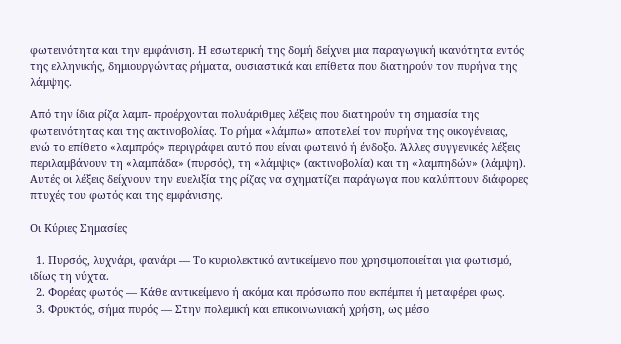φωτεινότητα και την εμφάνιση. Η εσωτερική της δομή δείχνει μια παραγωγική ικανότητα εντός της ελληνικής, δημιουργώντας ρήματα, ουσιαστικά και επίθετα που διατηρούν τον πυρήνα της λάμψης.

Από την ίδια ρίζα λαμπ- προέρχονται πολυάριθμες λέξεις που διατηρούν τη σημασία της φωτεινότητας και της ακτινοβολίας. Το ρήμα «λάμπω» αποτελεί τον πυρήνα της οικογένειας, ενώ το επίθετο «λαμπρός» περιγράφει αυτό που είναι φωτεινό ή ένδοξο. Άλλες συγγενικές λέξεις περιλαμβάνουν τη «λαμπάδα» (πυρσός), τη «λάμψις» (ακτινοβολία) και τη «λαμπηδών» (λάμψη). Αυτές οι λέξεις δείχνουν την ευελιξία της ρίζας να σχηματίζει παράγωγα που καλύπτουν διάφορες πτυχές του φωτός και της εμφάνισης.

Οι Κύριες Σημασίες

  1. Πυρσός, λυχνάρι, φανάρι — Το κυριολεκτικό αντικείμενο που χρησιμοποιείται για φωτισμό, ιδίως τη νύχτα.
  2. Φορέας φωτός — Κάθε αντικείμενο ή ακόμα και πρόσωπο που εκπέμπει ή μεταφέρει φως.
  3. Φρυκτός, σήμα πυρός — Στην πολεμική και επικοινωνιακή χρήση, ως μέσο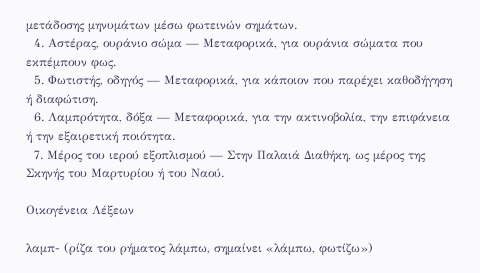μετάδοσης μηνυμάτων μέσω φωτεινών σημάτων.
  4. Αστέρας, ουράνιο σώμα — Μεταφορικά, για ουράνια σώματα που εκπέμπουν φως.
  5. Φωτιστής, οδηγός — Μεταφορικά, για κάποιον που παρέχει καθοδήγηση ή διαφώτιση.
  6. Λαμπρότητα, δόξα — Μεταφορικά, για την ακτινοβολία, την επιφάνεια ή την εξαιρετική ποιότητα.
  7. Μέρος του ιερού εξοπλισμού — Στην Παλαιά Διαθήκη, ως μέρος της Σκηνής του Μαρτυρίου ή του Ναού.

Οικογένεια Λέξεων

λαμπ- (ρίζα του ρήματος λάμπω, σημαίνει «λάμπω, φωτίζω»)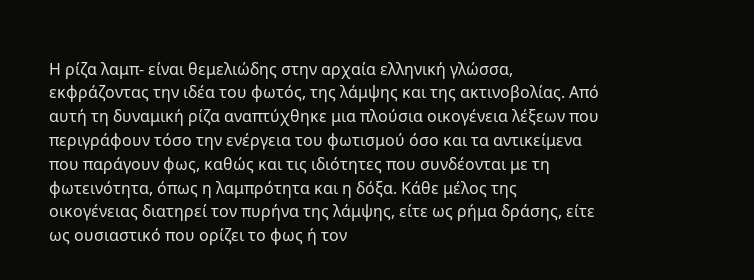Η ρίζα λαμπ- είναι θεμελιώδης στην αρχαία ελληνική γλώσσα, εκφράζοντας την ιδέα του φωτός, της λάμψης και της ακτινοβολίας. Από αυτή τη δυναμική ρίζα αναπτύχθηκε μια πλούσια οικογένεια λέξεων που περιγράφουν τόσο την ενέργεια του φωτισμού όσο και τα αντικείμενα που παράγουν φως, καθώς και τις ιδιότητες που συνδέονται με τη φωτεινότητα, όπως η λαμπρότητα και η δόξα. Κάθε μέλος της οικογένειας διατηρεί τον πυρήνα της λάμψης, είτε ως ρήμα δράσης, είτε ως ουσιαστικό που ορίζει το φως ή τον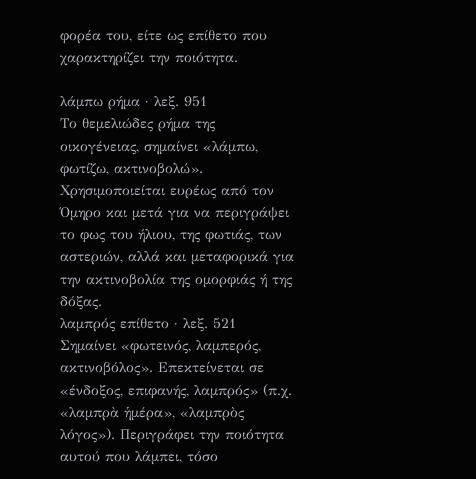φορέα του, είτε ως επίθετο που χαρακτηρίζει την ποιότητα.

λάμπω ρήμα · λεξ. 951
Το θεμελιώδες ρήμα της οικογένειας, σημαίνει «λάμπω, φωτίζω, ακτινοβολώ». Χρησιμοποιείται ευρέως από τον Όμηρο και μετά για να περιγράψει το φως του ήλιου, της φωτιάς, των αστεριών, αλλά και μεταφορικά για την ακτινοβολία της ομορφιάς ή της δόξας.
λαμπρός επίθετο · λεξ. 521
Σημαίνει «φωτεινός, λαμπερός, ακτινοβόλος». Επεκτείνεται σε «ένδοξος, επιφανής, λαμπρός» (π.χ. «λαμπρὰ ἡμέρα», «λαμπρὸς λόγος»). Περιγράφει την ποιότητα αυτού που λάμπει, τόσο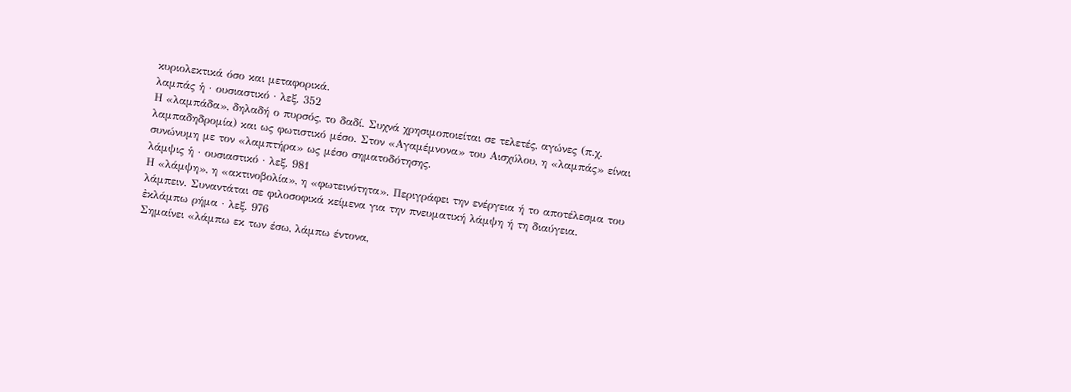κυριολεκτικά όσο και μεταφορικά.
λαμπάς ἡ · ουσιαστικό · λεξ. 352
Η «λαμπάδα», δηλαδή ο πυρσός, το δαδί. Συχνά χρησιμοποιείται σε τελετές, αγώνες (π.χ. λαμπαδηδρομία) και ως φωτιστικό μέσο. Στον «Αγαμέμνονα» του Αισχύλου, η «λαμπάς» είναι συνώνυμη με τον «λαμπτήρα» ως μέσο σηματοδότησης.
λάμψις ἡ · ουσιαστικό · λεξ. 981
Η «λάμψη», η «ακτινοβολία», η «φωτεινότητα». Περιγράφει την ενέργεια ή το αποτέλεσμα του λάμπειν. Συναντάται σε φιλοσοφικά κείμενα για την πνευματική λάμψη ή τη διαύγεια.
ἐκλάμπω ρήμα · λεξ. 976
Σημαίνει «λάμπω εκ των έσω, λάμπω έντονα,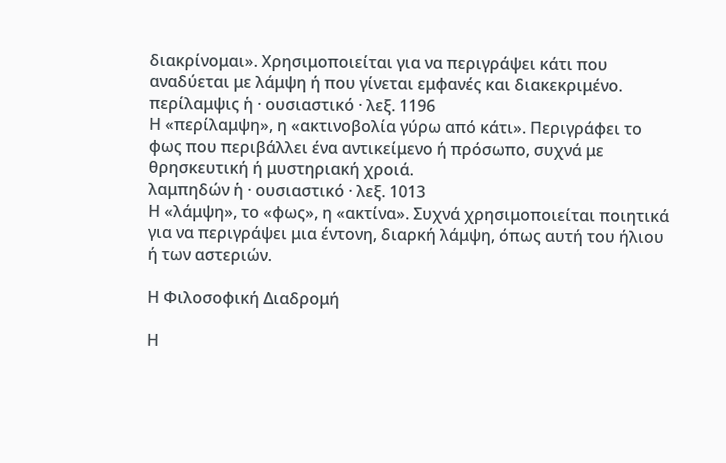διακρίνομαι». Χρησιμοποιείται για να περιγράψει κάτι που αναδύεται με λάμψη ή που γίνεται εμφανές και διακεκριμένο.
περίλαμψις ἡ · ουσιαστικό · λεξ. 1196
Η «περίλαμψη», η «ακτινοβολία γύρω από κάτι». Περιγράφει το φως που περιβάλλει ένα αντικείμενο ή πρόσωπο, συχνά με θρησκευτική ή μυστηριακή χροιά.
λαμπηδών ἡ · ουσιαστικό · λεξ. 1013
Η «λάμψη», το «φως», η «ακτίνα». Συχνά χρησιμοποιείται ποιητικά για να περιγράψει μια έντονη, διαρκή λάμψη, όπως αυτή του ήλιου ή των αστεριών.

Η Φιλοσοφική Διαδρομή

Η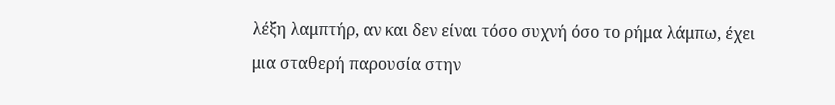λέξη λαμπτήρ, αν και δεν είναι τόσο συχνή όσο το ρήμα λάμπω, έχει μια σταθερή παρουσία στην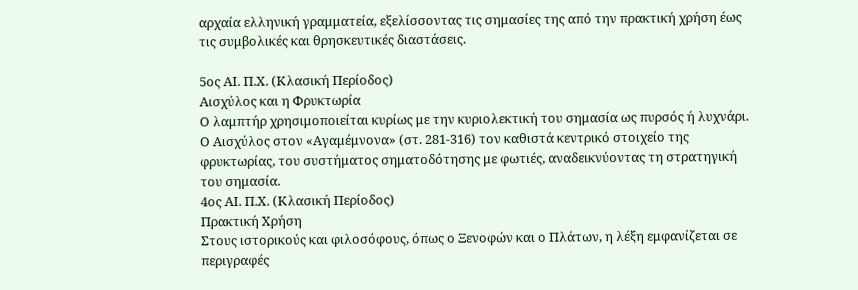αρχαία ελληνική γραμματεία, εξελίσσοντας τις σημασίες της από την πρακτική χρήση έως τις συμβολικές και θρησκευτικές διαστάσεις.

5ος ΑΙ. Π.Χ. (Κλασική Περίοδος)
Αισχύλος και η Φρυκτωρία
Ο λαμπτήρ χρησιμοποιείται κυρίως με την κυριολεκτική του σημασία ως πυρσός ή λυχνάρι. Ο Αισχύλος στον «Αγαμέμνονα» (στ. 281-316) τον καθιστά κεντρικό στοιχείο της φρυκτωρίας, του συστήματος σηματοδότησης με φωτιές, αναδεικνύοντας τη στρατηγική του σημασία.
4ος ΑΙ. Π.Χ. (Κλασική Περίοδος)
Πρακτική Χρήση
Στους ιστορικούς και φιλοσόφους, όπως ο Ξενοφών και ο Πλάτων, η λέξη εμφανίζεται σε περιγραφές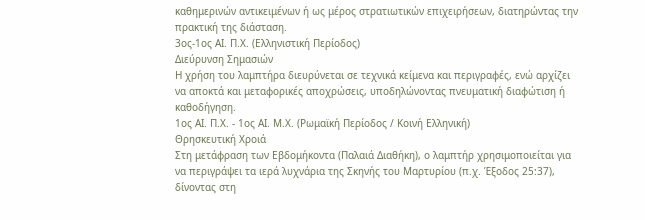καθημερινών αντικειμένων ή ως μέρος στρατιωτικών επιχειρήσεων, διατηρώντας την πρακτική της διάσταση.
3ος-1ος ΑΙ. Π.Χ. (Ελληνιστική Περίοδος)
Διεύρυνση Σημασιών
Η χρήση του λαμπτήρα διευρύνεται σε τεχνικά κείμενα και περιγραφές, ενώ αρχίζει να αποκτά και μεταφορικές αποχρώσεις, υποδηλώνοντας πνευματική διαφώτιση ή καθοδήγηση.
1ος ΑΙ. Π.Χ. - 1ος ΑΙ. Μ.Χ. (Ρωμαϊκή Περίοδος / Κοινή Ελληνική)
Θρησκευτική Χροιά
Στη μετάφραση των Εβδομήκοντα (Παλαιά Διαθήκη), ο λαμπτήρ χρησιμοποιείται για να περιγράψει τα ιερά λυχνάρια της Σκηνής του Μαρτυρίου (π.χ. Έξοδος 25:37), δίνοντας στη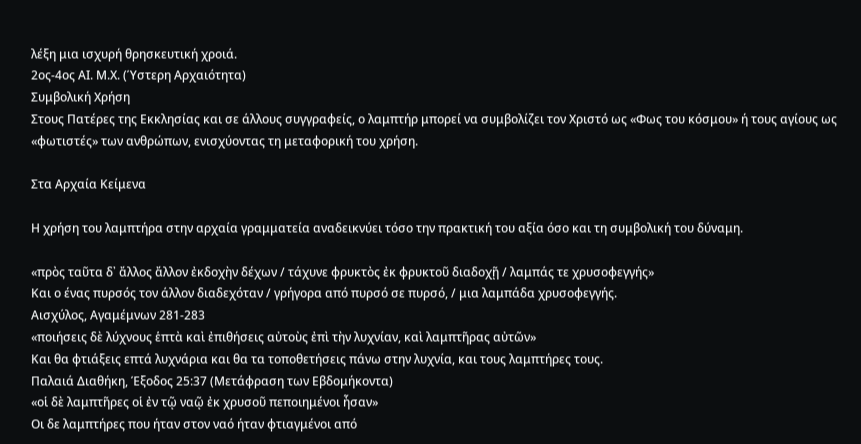λέξη μια ισχυρή θρησκευτική χροιά.
2ος-4ος ΑΙ. Μ.Χ. (Ύστερη Αρχαιότητα)
Συμβολική Χρήση
Στους Πατέρες της Εκκλησίας και σε άλλους συγγραφείς, ο λαμπτήρ μπορεί να συμβολίζει τον Χριστό ως «Φως του κόσμου» ή τους αγίους ως «φωτιστές» των ανθρώπων, ενισχύοντας τη μεταφορική του χρήση.

Στα Αρχαία Κείμενα

Η χρήση του λαμπτήρα στην αρχαία γραμματεία αναδεικνύει τόσο την πρακτική του αξία όσο και τη συμβολική του δύναμη.

«πρὸς ταῦτα δ᾽ ἄλλος ἄλλον ἐκδοχὴν δέχων / τάχυνε φρυκτὸς ἐκ φρυκτοῦ διαδοχῇ / λαμπάς τε χρυσοφεγγής»
Και ο ένας πυρσός τον άλλον διαδεχόταν / γρήγορα από πυρσό σε πυρσό, / μια λαμπάδα χρυσοφεγγής.
Αισχύλος, Αγαμέμνων 281-283
«ποιήσεις δὲ λύχνους ἑπτὰ καὶ ἐπιθήσεις αὐτοὺς ἐπὶ τὴν λυχνίαν, καὶ λαμπτῆρας αὐτῶν»
Και θα φτιάξεις επτά λυχνάρια και θα τα τοποθετήσεις πάνω στην λυχνία, και τους λαμπτήρες τους.
Παλαιά Διαθήκη, Έξοδος 25:37 (Μετάφραση των Εβδομήκοντα)
«οἱ δὲ λαμπτῆρες οἱ ἐν τῷ ναῷ ἐκ χρυσοῦ πεποιημένοι ἦσαν»
Οι δε λαμπτήρες που ήταν στον ναό ήταν φτιαγμένοι από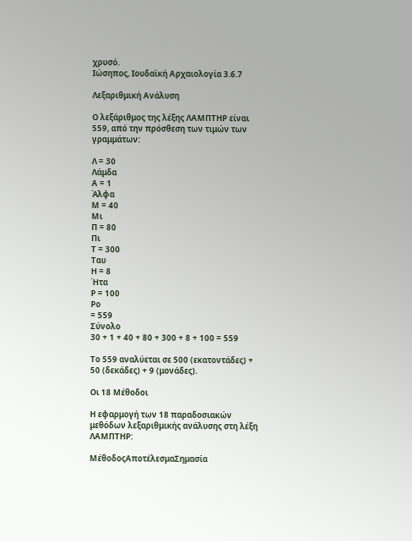χρυσό.
Ιώσηπος, Ιουδαϊκή Αρχαιολογία 3.6.7

Λεξαριθμική Ανάλυση

Ο λεξάριθμος της λέξης ΛΑΜΠΤΗΡ είναι 559, από την πρόσθεση των τιμών των γραμμάτων:

Λ = 30
Λάμδα
Α = 1
Άλφα
Μ = 40
Μι
Π = 80
Πι
Τ = 300
Ταυ
Η = 8
Ήτα
Ρ = 100
Ρο
= 559
Σύνολο
30 + 1 + 40 + 80 + 300 + 8 + 100 = 559

Το 559 αναλύεται σε 500 (εκατοντάδες) + 50 (δεκάδες) + 9 (μονάδες).

Οι 18 Μέθοδοι

Η εφαρμογή των 18 παραδοσιακών μεθόδων λεξαριθμικής ανάλυσης στη λέξη ΛΑΜΠΤΗΡ:

ΜέθοδοςΑποτέλεσμαΣημασία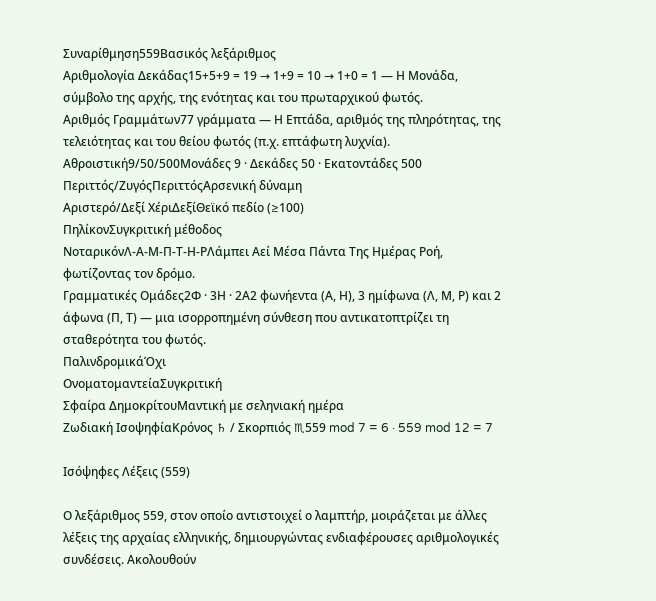Συναρίθμηση559Βασικός λεξάριθμος
Αριθμολογία Δεκάδας15+5+9 = 19 → 1+9 = 10 → 1+0 = 1 — Η Μονάδα, σύμβολο της αρχής, της ενότητας και του πρωταρχικού φωτός.
Αριθμός Γραμμάτων77 γράμματα — Η Επτάδα, αριθμός της πληρότητας, της τελειότητας και του θείου φωτός (π.χ. επτάφωτη λυχνία).
Αθροιστική9/50/500Μονάδες 9 · Δεκάδες 50 · Εκατοντάδες 500
Περιττός/ΖυγόςΠεριττόςΑρσενική δύναμη
Αριστερό/Δεξί ΧέριΔεξίΘεϊκό πεδίο (≥100)
ΠηλίκονΣυγκριτική μέθοδος
ΝοταρικόνΛ-Α-Μ-Π-Τ-Η-ΡΛάμπει Αεί Μέσα Πάντα Της Ημέρας Ροή, φωτίζοντας τον δρόμο.
Γραμματικές Ομάδες2Φ · 3Η · 2Α2 φωνήεντα (Α, Η), 3 ημίφωνα (Λ, Μ, Ρ) και 2 άφωνα (Π, Τ) — μια ισορροπημένη σύνθεση που αντικατοπτρίζει τη σταθερότητα του φωτός.
ΠαλινδρομικάΌχι
ΟνοματομαντείαΣυγκριτική
Σφαίρα ΔημοκρίτουΜαντική με σεληνιακή ημέρα
Ζωδιακή ΙσοψηφίαΚρόνος ♄ / Σκορπιός ♏559 mod 7 = 6 · 559 mod 12 = 7

Ισόψηφες Λέξεις (559)

Ο λεξάριθμος 559, στον οποίο αντιστοιχεί ο λαμπτήρ, μοιράζεται με άλλες λέξεις της αρχαίας ελληνικής, δημιουργώντας ενδιαφέρουσες αριθμολογικές συνδέσεις. Ακολουθούν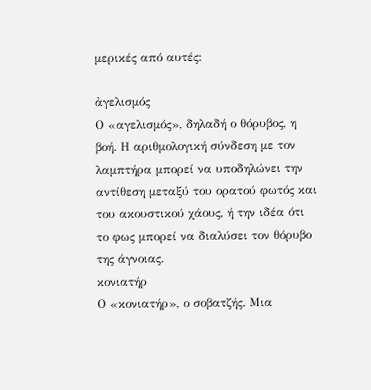μερικές από αυτές:

ἀγελισμός
Ο «αγελισμός», δηλαδή ο θόρυβος, η βοή. Η αριθμολογική σύνδεση με τον λαμπτήρα μπορεί να υποδηλώνει την αντίθεση μεταξύ του ορατού φωτός και του ακουστικού χάους, ή την ιδέα ότι το φως μπορεί να διαλύσει τον θόρυβο της άγνοιας.
κονιατήρ
Ο «κονιατήρ», ο σοβατζής. Μια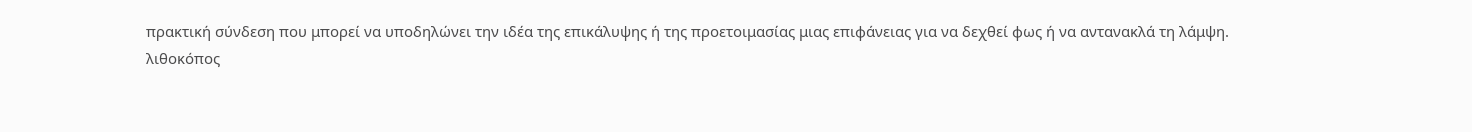πρακτική σύνδεση που μπορεί να υποδηλώνει την ιδέα της επικάλυψης ή της προετοιμασίας μιας επιφάνειας για να δεχθεί φως ή να αντανακλά τη λάμψη.
λιθοκόπος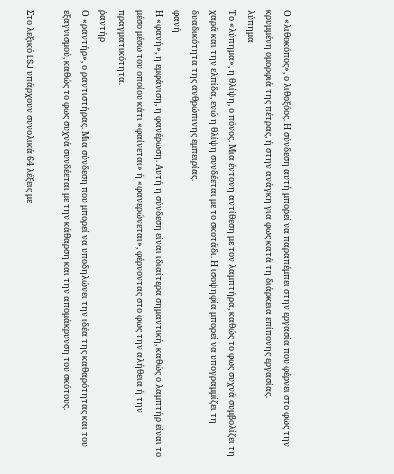Ο «λιθοκόπος», ο λιθοξόος. Η σύνδεση αυτή μπορεί να παραπέμπει στην εργασία που φέρνει στο φως την κρυμμένη ομορφιά της πέτρας, ή στην ανάγκη για φως κατά τη διάρκεια επίπονης εργασίας.
λύπημα
Το «λύπημα», η θλίψη, ο πόνος. Μια έντονη αντίθεση με τον λαμπτήρα, καθώς το φως συχνά συμβολίζει τη χαρά και την ελπίδα, ενώ η θλίψη συνδέεται με το σκοτάδι. Η ισοψηφία μπορεί να υπογραμμίζει τη δυαδικότητα της ανθρώπινης εμπειρίας.
φανή
Η «φανή», η εμφάνιση, η φανέρωση. Αυτή η σύνδεση είναι ιδιαίτερα σημαντική, καθώς ο λαμπτήρ είναι το μέσο μέσω του οποίου κάτι «φαίνεται» ή «φανερώνεται», φέρνοντας στο φως την αλήθεια ή την πραγματικότητα.
ῥαντήρ
Ο «ραντήρ», ο ραντιστήρας. Μια σύνδεση που μπορεί να υποδηλώνει την ιδέα της καθαρότητας και του εξαγνισμού, καθώς το φως συχνά συνδέεται με την κάθαρση και την απομάκρυνση του σκότους.

Στο λεξικό LSJ υπάρχουν συνολικά 64 λέξεις με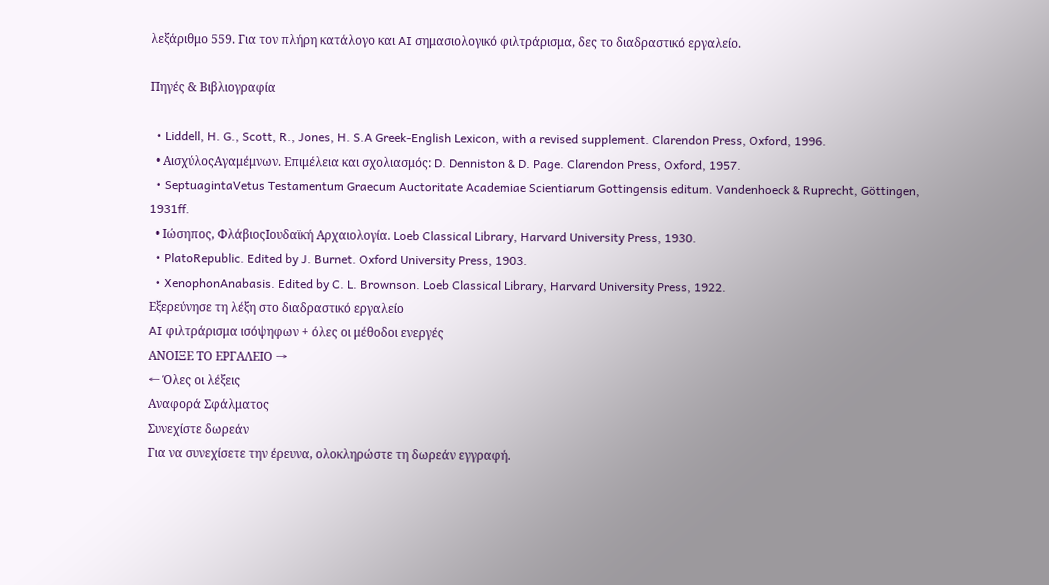λεξάριθμο 559. Για τον πλήρη κατάλογο και AI σημασιολογικό φιλτράρισμα, δες το διαδραστικό εργαλείο.

Πηγές & Βιβλιογραφία

  • Liddell, H. G., Scott, R., Jones, H. S.A Greek-English Lexicon, with a revised supplement. Clarendon Press, Oxford, 1996.
  • ΑισχύλοςΑγαμέμνων. Επιμέλεια και σχολιασμός: D. Denniston & D. Page. Clarendon Press, Oxford, 1957.
  • SeptuagintaVetus Testamentum Graecum Auctoritate Academiae Scientiarum Gottingensis editum. Vandenhoeck & Ruprecht, Göttingen, 1931ff.
  • Ιώσηπος, ΦλάβιοςΙουδαϊκή Αρχαιολογία. Loeb Classical Library, Harvard University Press, 1930.
  • PlatoRepublic. Edited by J. Burnet. Oxford University Press, 1903.
  • XenophonAnabasis. Edited by C. L. Brownson. Loeb Classical Library, Harvard University Press, 1922.
Εξερεύνησε τη λέξη στο διαδραστικό εργαλείο
AI φιλτράρισμα ισόψηφων + όλες οι μέθοδοι ενεργές
ΑΝΟΙΞΕ ΤΟ ΕΡΓΑΛΕΙΟ →
← Όλες οι λέξεις
Αναφορά Σφάλματος
Συνεχίστε δωρεάν
Για να συνεχίσετε την έρευνα, ολοκληρώστε τη δωρεάν εγγραφή.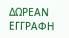ΔΩΡΕΑΝ ΕΓΓΡΑΦΗ